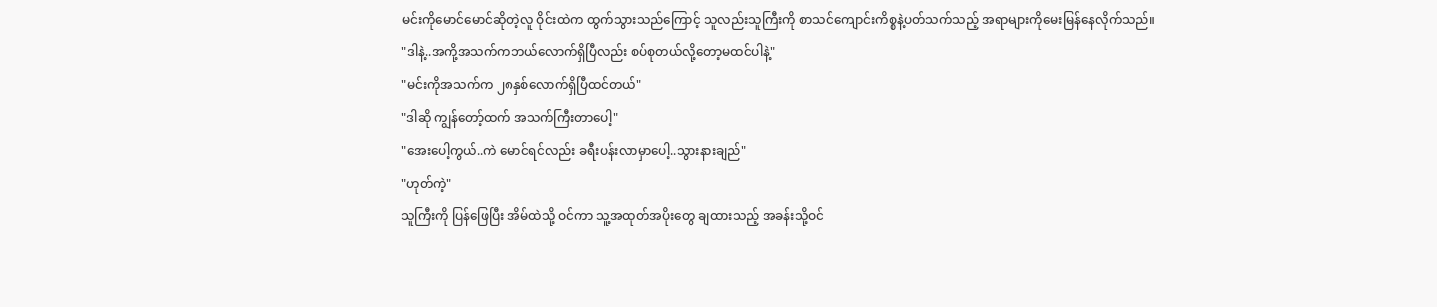မင်းကိုမောင်မောင်ဆိုတဲ့လူ ဝိုင်းထဲက ထွက်သွားသည်ကြောင့် သူလည်းသူကြီးကို စာသင်ကျောင်းကိစ္စနဲ့ပတ်သက်သည့် အရာများကိုမေးမြန်နေလိုက်သည်။
"ဒါနဲ့..အကို့အသက်ကဘယ်လောက်ရှိပြီလည်း စပ်စုတယ်လို့တော့မထင်ပါနဲ့"
"မင်းကိုအသက်က ၂၈နှစ်လောက်ရှိပြီထင်တယ်"
"ဒါဆို ကျွန်တော့်ထက် အသက်ကြီးတာပေါ့"
"အေးပေါ့ကွယ်..ကဲ မောင်ရင်လည်း ခရီးပန်းလာမှာပေါ့..သွားနားချည်"
"ဟုတ်ကဲ့"
သူကြီးကို ပြန်ဖြေပြီး အိမ်ထဲသို့ ဝင်ကာ သူ့အထုတ်အပိုးတွေ ချထားသည့် အခန်းသို့ဝင်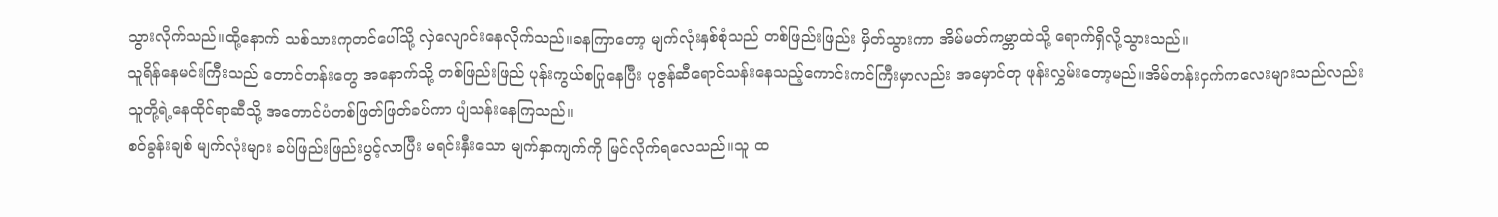သွားလိုက်သည်။ထို့နောက် သစ်သားကုတင်ပေါ်သို့ လှဲလျောင်းနေလိုက်သည်။ခနကြာတော့ မျက်လုံးနှစ်စုံသည် တစ်ဖြည်းဖြည်း မှိတ်သွားကာ အိမ်မတ်ကမ္ဘာထဲသို့ ရောက်ရှိလို့သွားသည်။
သူရိန်နေမင်းကြီးသည် တောင်တန်းတွေ အနောက်သို့ တစ်ဖြည်းဖြည် ပုန်းကွယ်စပြုနေပြီး ပုဇွန်ဆီရောင်သန်းနေသည့်ကောင်းကင်ကြီးမှာလည်း အမှောင်တု ဖုန်းလွှမ်းတော့မည်။အိမ်တန်းငှက်ကလေးများသည်လည်း သူတို့ရဲ့နေထိုင်ရာဆီသို့ အတောင်ပံတစ်ဖြတ်ဖြတ်ခပ်ကာ ပျံသန်းနေကြသည်။
စဝ်ခွန်းချစ် မျက်လုံးများ ခပ်ဖြည်းဖြည်းပွင့်လာပြီး မရင်းနှီးသော မျက်နှာကျက်ကို မြင်လိုက်ရလေသည်။သူ ထ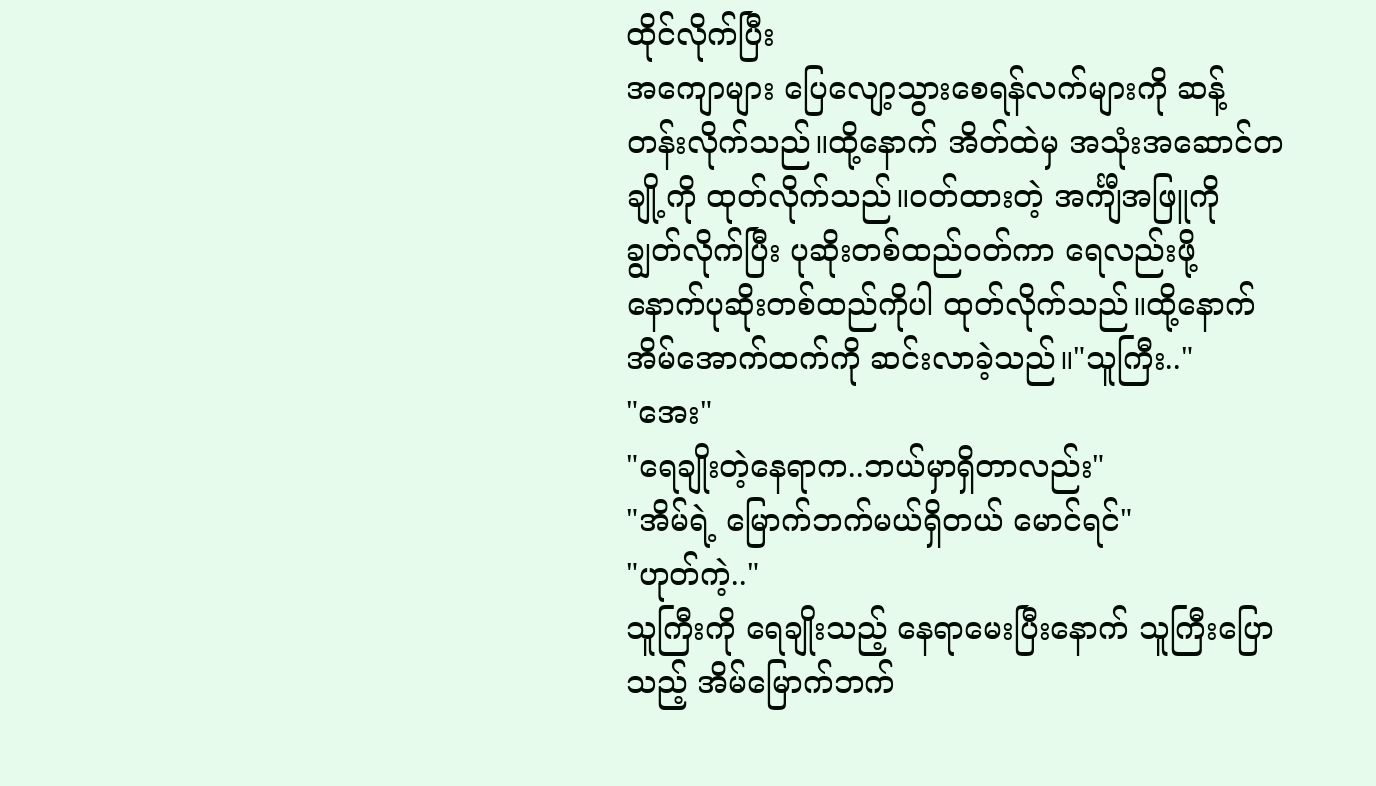ထိုင်လိုက်ပြီး
အကျောများ ပြေလျော့သွားစေရန်လက်များကို ဆန့်တန်းလိုက်သည်။ထို့နောက် အိတ်ထဲမှ အသုံးအဆောင်တချို့ကို ထုတ်လိုက်သည်။ဝတ်ထားတဲ့ အင်္ကျီအဖြူကို ချွတ်လိုက်ပြီး ပုဆိုးတစ်ထည်ဝတ်ကာ ရေလည်းဖို့ နောက်ပုဆိုးတစ်ထည်ကိုပါ ထုတ်လိုက်သည်။ထို့နောက် အိမ်အောက်ထက်ကို ဆင်းလာခဲ့သည်။"သူကြီး.."
"အေး"
"ရေချိုးတဲ့နေရာက..ဘယ်မှာရှိတာလည်း"
"အိမ်ရဲ့ မြောက်ဘက်မယ်ရှိတယ် မောင်ရင်"
"ဟုတ်ကဲ့.."
သူကြီးကို ရေချိုးသည့် နေရာမေးပြီးနောက် သူကြီးပြောသည့် အိမ်မြောက်ဘက်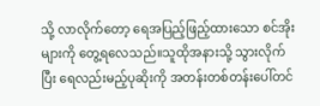သို့ လာလိုက်တော့ ရေအပြည့်ဖြည့်ထားသော စင်အိုးများကို တွေ့ရလေသည်။သူထိုအနားသို့ သွားလိုက်ပြီး ရေလည်းမည့်ပုဆိုးကို အတန်းတစ်တန်းပေါ်တင်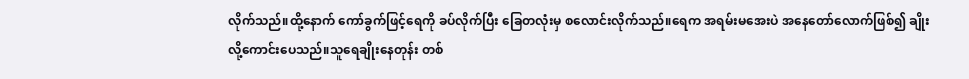လိုက်သည်။ထို့နောက် ကော်ခွက်ဖြင့်ရေကို ခပ်လိုက်ပြီး ခြေတလုံးမှ စလောင်းလိုက်သည်။ရေက အရမ်းမအေးပဲ အနေတော်လောက်ဖြစ်၍ ချိုးလို့ကောင်းပေသည်။သူရေချိုးနေတုန်း တစ်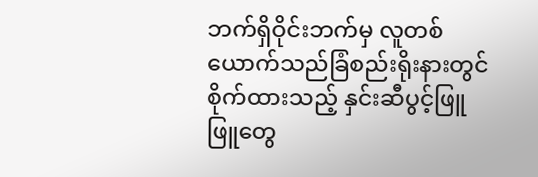ဘက်ရှိဝိုင်းဘက်မှ လူတစ်ယောက်သည်ခြံစည်းရိုးနားတွင် စိုက်ထားသည့် နှင်းဆီပွင့်ဖြူဖြူတွေ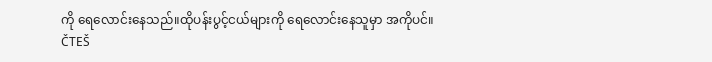ကို ရေလောင်းနေသည်။ထိုပန်းပွင့်ငယ်များကို ရေလောင်းနေသူမှာ အကိုပင်။
ČTEŠ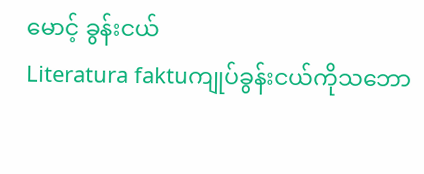မောင့် ခွန်းငယ်
Literatura faktuကျုပ်ခွန်းငယ်ကိုသဘော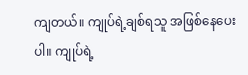ကျတယ်။ ကျုပ်ရဲ့ချစ်ရသူ အဖြစ်နေပေးပါ။ ကျုပ်ရဲ့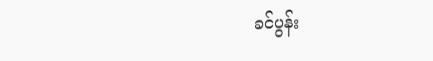ခင်ပွန်း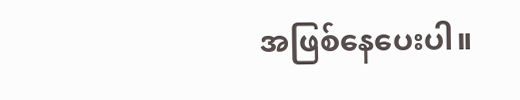အဖြစ်နေပေးပါ။